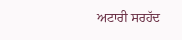ਅਟਾਰੀ ਸਰਹੱਦ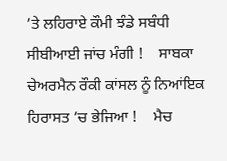’ਤੇ ਲਹਿਰਾਏ ਕੌਮੀ ਝੰਡੇ ਸਬੰਧੀ ਸੀਬੀਆਈ ਜਾਂਚ ਮੰਗੀ !    ਸਾਬਕਾ ਚੇਅਰਮੈਨ ਰੌਕੀ ਕਾਂਸਲ ਨੂੰ ਨਿਆਂਇਕ ਹਿਰਾਸਤ ’ਚ ਭੇਜਿਆ !    ਮੈਚ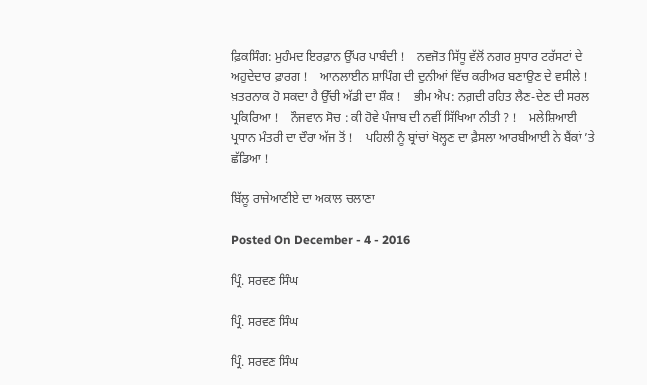ਫ਼ਿਕਸਿੰਗ: ਮੁਹੰਮਦ ਇਰਫ਼ਾਨ ਉੱਪਰ ਪਾਬੰਦੀ !    ਨਵਜੋਤ ਸਿੱਧੂ ਵੱਲੋਂ ਨਗਰ ਸੁਧਾਰ ਟਰੱਸਟਾਂ ਦੇ ਅਹੁਦੇਦਾਰ ਫ਼ਾਰਗ !    ਆਨਲਾਈਨ ਸ਼ਾਪਿੰਗ ਦੀ ਦੁਨੀਆਂ ਵਿੱਚ ਕਰੀਅਰ ਬਣਾਉਣ ਦੇ ਵਸੀਲੇ !    ਖ਼ਤਰਨਾਕ ਹੋ ਸਕਦਾ ਹੈ ਉੱਚੀ ਅੱਡੀ ਦਾ ਸ਼ੌਕ !    ਭੀਮ ਐਪ: ਨਗ਼ਦੀ ਰਹਿਤ ਲੈਣ-ਦੇਣ ਦੀ ਸਰਲ ਪ੍ਰਕਿਰਿਆ !    ਨੌਜਵਾਨ ਸੋਚ : ਕੀ ਹੋਵੇ ਪੰਜਾਬ ਦੀ ਨਵੀਂ ਸਿੱਖਿਆ ਨੀਤੀ ? !    ਮਲੇਸ਼ਿਆਈ ਪ੍ਰਧਾਨ ਮੰਤਰੀ ਦਾ ਦੌਰਾ ਅੱਜ ਤੋਂ !    ਪਹਿਲੀ ਨੂੰ ਬ੍ਰਾਂਚਾਂ ਖੋਲ੍ਹਣ ਦਾ ਫ਼ੈਸਲਾ ਆਰਬੀਆਈ ਨੇ ਬੈਂਕਾਂ ’ਤੇ ਛੱਡਿਆ !

ਬਿੱਲੂ ਰਾਜੇਆਣੀਏ ਦਾ ਅਕਾਲ ਚਲਾਣਾ

Posted On December - 4 - 2016

ਪ੍ਰਿੰ. ਸਰਵਣ ਸਿੰਘ

ਪ੍ਰਿੰ. ਸਰਵਣ ਸਿੰਘ

ਪ੍ਰਿੰ. ਸਰਵਣ ਸਿੰਘ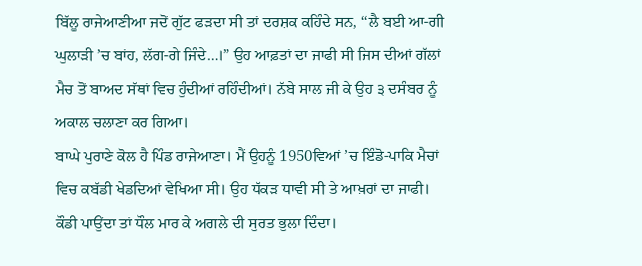ਬਿੱਲੂ ਰਾਜੇਆਣੀਆ ਜਦੋਂ ਗੁੱਟ ਫੜਦਾ ਸੀ ਤਾਂ ਦਰਸ਼ਕ ਕਹਿੰਦੇ ਸਨ, ‘‘ਲੈ ਬਈ ਆ-ਗੀ ਘੁਲਾੜੀ ’ਚ ਬਾਂਹ, ਲੱਗ-ਗੇ ਜਿੰਦੇ…।” ਉਹ ਆਫ਼ਤਾਂ ਦਾ ਜਾਫੀ ਸੀ ਜਿਸ ਦੀਆਂ ਗੱਲਾਂ ਮੈਚ ਤੋਂ ਬਾਅਦ ਸੱਥਾਂ ਵਿਚ ਹੁੰਦੀਆਂ ਰਹਿੰਦੀਆਂ। ਨੱਬੇ ਸਾਲ ਜੀ ਕੇ ਉਹ ੩ ਦਸੰਬਰ ਨੂੰ ਅਕਾਲ ਚਲਾਣਾ ਕਰ ਗਿਆ।
ਬਾਘੇ ਪੁਰਾਣੇ ਕੋਲ ਹੈ ਪਿੰਡ ਰਾਜੇਆਣਾ। ਮੈਂ ਉਹਨੂੰ 1950ਵਿਆਂ ’ਚ ਇੰਡੋ-ਪਾਕਿ ਮੈਚਾਂ ਵਿਚ ਕਬੱਡੀ ਖੇਡਦਿਆਂ ਵੇਖਿਆ ਸੀ। ਉਹ ਧੱਕੜ ਧਾਵੀ ਸੀ ਤੇ ਆਖ਼ਰਾਂ ਦਾ ਜਾਫੀ। ਕੌਡੀ ਪਾਉਂਦਾ ਤਾਂ ਧੌਲ ਮਾਰ ਕੇ ਅਗਲੇ ਦੀ ਸੁਰਤ ਭੁਲਾ ਦਿੰਦਾ।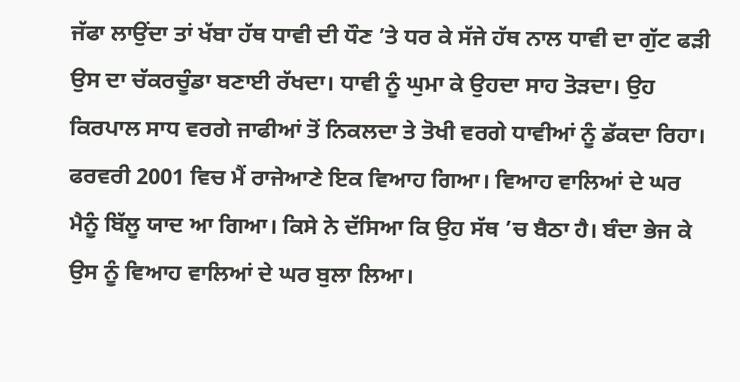ਜੱਫਾ ਲਾਉਂਦਾ ਤਾਂ ਖੱਬਾ ਹੱਥ ਧਾਵੀ ਦੀ ਧੌਣ ’ਤੇ ਧਰ ਕੇ ਸੱਜੇ ਹੱਥ ਨਾਲ ਧਾਵੀ ਦਾ ਗੁੱਟ ਫੜੀ ਉਸ ਦਾ ਚੱਕਰਚੂੰਡਾ ਬਣਾਈ ਰੱਖਦਾ। ਧਾਵੀ ਨੂੰ ਘੁਮਾ ਕੇ ਉਹਦਾ ਸਾਹ ਤੋੜਦਾ। ਉਹ ਕਿਰਪਾਲ ਸਾਧ ਵਰਗੇ ਜਾਫੀਆਂ ਤੋਂ ਨਿਕਲਦਾ ਤੇ ਤੋਖੀ ਵਰਗੇ ਧਾਵੀਆਂ ਨੂੰ ਡੱਕਦਾ ਰਿਹਾ।
ਫਰਵਰੀ 2001 ਵਿਚ ਮੈਂ ਰਾਜੇਆਣੇ ਇਕ ਵਿਆਹ ਗਿਆ। ਵਿਆਹ ਵਾਲਿਆਂ ਦੇ ਘਰ ਮੈਨੂੰ ਬਿੱਲੂ ਯਾਦ ਆ ਗਿਆ। ਕਿਸੇ ਨੇ ਦੱਸਿਆ ਕਿ ਉਹ ਸੱਥ ’ਚ ਬੈਠਾ ਹੈ। ਬੰਦਾ ਭੇਜ ਕੇ ਉਸ ਨੂੰ ਵਿਆਹ ਵਾਲਿਆਂ ਦੇ ਘਰ ਬੁਲਾ ਲਿਆ।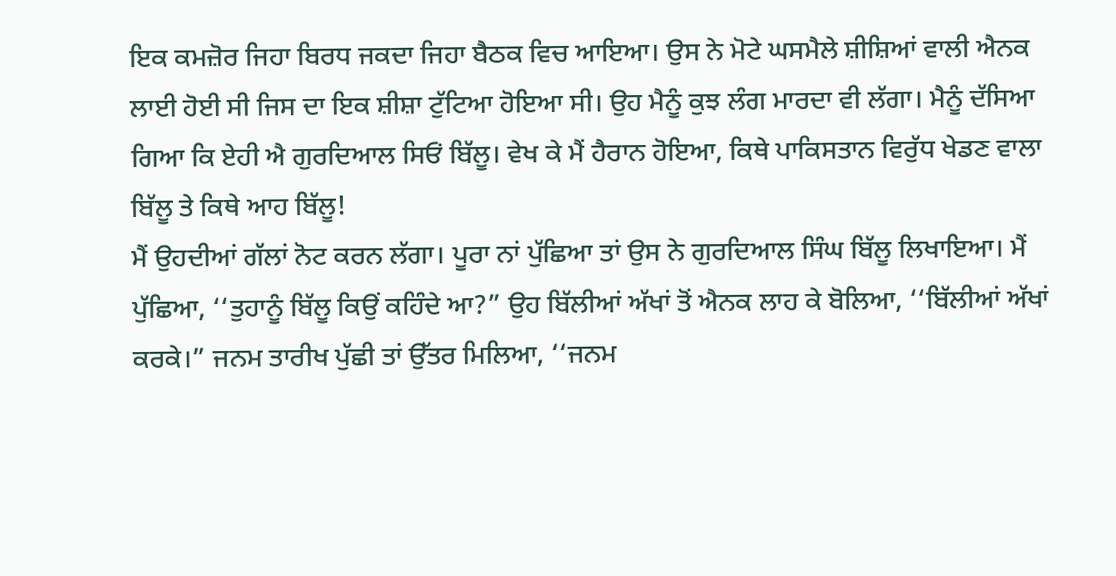ਇਕ ਕਮਜ਼ੋਰ ਜਿਹਾ ਬਿਰਧ ਜਕਦਾ ਜਿਹਾ ਬੈਠਕ ਵਿਚ ਆਇਆ। ਉਸ ਨੇ ਮੋਟੇ ਘਸਮੈਲੇ ਸ਼ੀਸ਼ਿਆਂ ਵਾਲੀ ਐਨਕ ਲਾਈ ਹੋਈ ਸੀ ਜਿਸ ਦਾ ਇਕ ਸ਼ੀਸ਼ਾ ਟੁੱਟਿਆ ਹੋਇਆ ਸੀ। ਉਹ ਮੈਨੂੰ ਕੁਝ ਲੰਗ ਮਾਰਦਾ ਵੀ ਲੱਗਾ। ਮੈਨੂੰ ਦੱਸਿਆ ਗਿਆ ਕਿ ਏਹੀ ਐ ਗੁਰਦਿਆਲ ਸਿਓਂ ਬਿੱਲੂ। ਵੇਖ ਕੇ ਮੈਂ ਹੈਰਾਨ ਹੋਇਆ, ਕਿਥੇ ਪਾਕਿਸਤਾਨ ਵਿਰੁੱਧ ਖੇਡਣ ਵਾਲਾ ਬਿੱਲੂ ਤੇ ਕਿਥੇ ਆਹ ਬਿੱਲੂ!
ਮੈਂ ਉਹਦੀਆਂ ਗੱਲਾਂ ਨੋਟ ਕਰਨ ਲੱਗਾ। ਪੂਰਾ ਨਾਂ ਪੁੱਛਿਆ ਤਾਂ ਉਸ ਨੇ ਗੁਰਦਿਆਲ ਸਿੰਘ ਬਿੱਲੂ ਲਿਖਾਇਆ। ਮੈਂ ਪੁੱਛਿਆ, ‘‘ਤੁਹਾਨੂੰ ਬਿੱਲੂ ਕਿਉਂ ਕਹਿੰਦੇ ਆ?” ਉਹ ਬਿੱਲੀਆਂ ਅੱਖਾਂ ਤੋਂ ਐਨਕ ਲਾਹ ਕੇ ਬੋਲਿਆ, ‘‘ਬਿੱਲੀਆਂ ਅੱਖਾਂ ਕਰਕੇ।” ਜਨਮ ਤਾਰੀਖ ਪੁੱਛੀ ਤਾਂ ਉੱਤਰ ਮਿਲਿਆ, ‘‘ਜਨਮ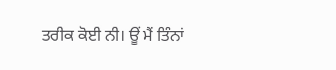ਤਰੀਕ ਕੋਈ ਨੀ। ਊਂ ਮੈਂ ਤਿੰਨਾਂ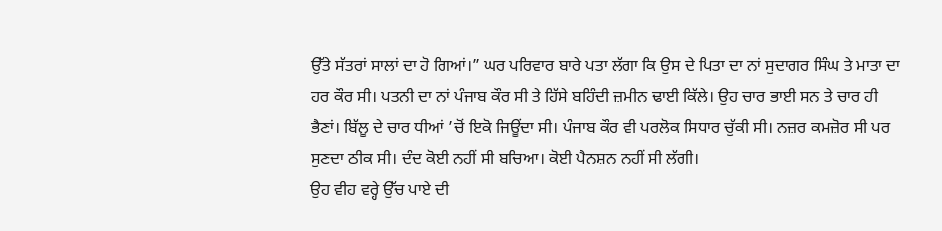ਉੱਤੇ ਸੱਤਰਾਂ ਸਾਲਾਂ ਦਾ ਹੋ ਗਿਆਂ।” ਘਰ ਪਰਿਵਾਰ ਬਾਰੇ ਪਤਾ ਲੱਗਾ ਕਿ ਉਸ ਦੇ ਪਿਤਾ ਦਾ ਨਾਂ ਸੁਦਾਗਰ ਸਿੰਘ ਤੇ ਮਾਤਾ ਦਾ ਹਰ ਕੌਰ ਸੀ। ਪਤਨੀ ਦਾ ਨਾਂ ਪੰਜਾਬ ਕੌਰ ਸੀ ਤੇ ਹਿੱਸੇ ਬਹਿੰਦੀ ਜ਼ਮੀਨ ਢਾਈ ਕਿੱਲੇ। ਉਹ ਚਾਰ ਭਾਈ ਸਨ ਤੇ ਚਾਰ ਹੀ ਭੈਣਾਂ। ਬਿੱਲੂ ਦੇ ਚਾਰ ਧੀਆਂ ’ਚੋਂ ਇਕੋ ਜਿਊਂਦਾ ਸੀ। ਪੰਜਾਬ ਕੌਰ ਵੀ ਪਰਲੋਕ ਸਿਧਾਰ ਚੁੱਕੀ ਸੀ। ਨਜ਼ਰ ਕਮਜ਼ੋਰ ਸੀ ਪਰ ਸੁਣਦਾ ਠੀਕ ਸੀ। ਦੰਦ ਕੋਈ ਨਹੀਂ ਸੀ ਬਚਿਆ। ਕੋਈ ਪੈਨਸ਼ਨ ਨਹੀਂ ਸੀ ਲੱਗੀ।
ਉਹ ਵੀਹ ਵਰ੍ਹੇ ਉੱਚ ਪਾਏ ਦੀ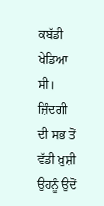ਕਬੱਡੀ ਖੇਡਿਆ ਸੀ। ਜ਼ਿੰਦਗੀ ਦੀ ਸਭ ਤੋਂ ਵੱਡੀ ਖ਼ੁਸ਼ੀ ਉਹਨੂੰ ਉਦੋਂ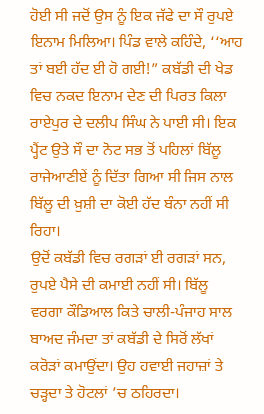ਹੋਈ ਸੀ ਜਦੋਂ ਉਸ ਨੂੰ ਇਕ ਜੱਫੇ ਦਾ ਸੌ ਰੁਪਏ ਇਨਾਮ ਮਿਲਿਆ। ਪਿੰਡ ਵਾਲੇ ਕਹਿੰਦੇ, ‘‘ਆਹ ਤਾਂ ਬਈ ਹੱਦ ਈ ਹੋ ਗਈ!” ਕਬੱਡੀ ਦੀ ਖੇਡ ਵਿਚ ਨਕਦ ਇਨਾਮ ਦੇਣ ਦੀ ਪਿਰਤ ਕਿਲਾ ਰਾਏਪੁਰ ਦੇ ਦਲੀਪ ਸਿੰਘ ਨੇ ਪਾਈ ਸੀ। ਇਕ ਪ੍ਹੈਂਟ ਉਤੇ ਸੌ ਦਾ ਨੋਟ ਸਭ ਤੋਂ ਪਹਿਲਾਂ ਬਿੱਲੂ ਰਾਜੇਆਣੀਏਂ ਨੂੰ ਦਿੱਤਾ ਗਿਆ ਸੀ ਜਿਸ ਨਾਲ ਬਿੱਲੂ ਦੀ ਖ਼ੁਸ਼ੀ ਦਾ ਕੋਈ ਹੱਦ ਬੰਨਾ ਨਹੀਂ ਸੀ ਰਿਹਾ।
ਉਦੋਂ ਕਬੱਡੀ ਵਿਚ ਰਗੜਾਂ ਈ ਰਗੜਾਂ ਸਨ, ਰੁਪਏ ਪੈਸੇ ਦੀ ਕਮਾਈ ਨਹੀਂ ਸੀ। ਬਿੱਲੂ ਵਰਗਾ ਕੌਡਿਆਲ ਕਿਤੇ ਚਾਲੀ-ਪੰਜਾਹ ਸਾਲ ਬਾਅਦ ਜੰਮਦਾ ਤਾਂ ਕਬੱਡੀ ਦੇ ਸਿਰੋਂ ਲੱਖਾਂ ਕਰੋੜਾਂ ਕਮਾਉਂਦਾ। ਉਹ ਹਵਾਈ ਜਹਾਜ਼ਾਂ ਤੇ ਚੜ੍ਹਦਾ ਤੇ ਹੋਟਲਾਂ ’ਚ ਠਹਿਰਦਾ।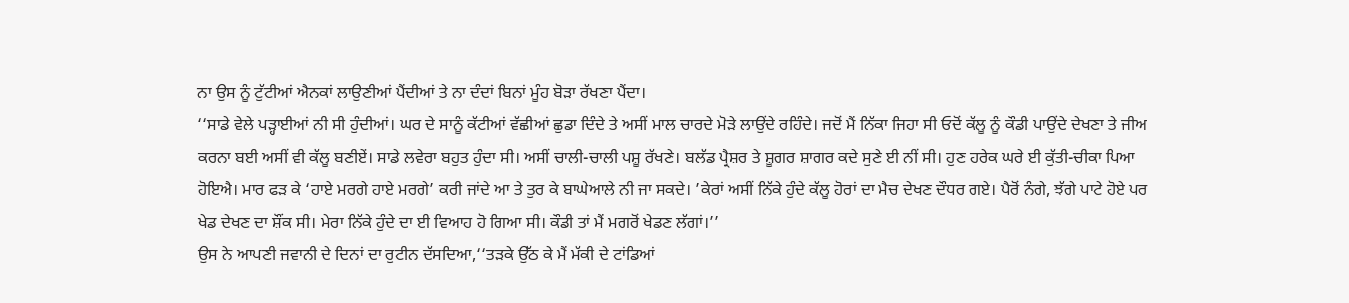ਨਾ ਉਸ ਨੂੰ ਟੁੱਟੀਆਂ ਐਨਕਾਂ ਲਾਉਣੀਆਂ ਪੈਂਦੀਆਂ ਤੇ ਨਾ ਦੰਦਾਂ ਬਿਨਾਂ ਮੂੰਹ ਬੋੜਾ ਰੱਖਣਾ ਪੈਂਦਾ।
‘‘ਸਾਡੇ ਵੇਲੇ ਪੜ੍ਹਾਈਆਂ ਨੀ ਸੀ ਹੁੰਦੀਆਂ। ਘਰ ਦੇ ਸਾਨੂੰ ਕੱਟੀਆਂ ਵੱਛੀਆਂ ਛੁਡਾ ਦਿੰਦੇ ਤੇ ਅਸੀਂ ਮਾਲ ਚਾਰਦੇ ਮੋੜੇ ਲਾਉਂਦੇ ਰਹਿੰਦੇ। ਜਦੋਂ ਮੈਂ ਨਿੱਕਾ ਜਿਹਾ ਸੀ ਓਦੋਂ ਕੱਲੂ ਨੂੰ ਕੌਡੀ ਪਾਉਂਦੇ ਦੇਖਣਾ ਤੇ ਜੀਅ ਕਰਨਾ ਬਈ ਅਸੀਂ ਵੀ ਕੱਲੂ ਬਣੀਏਂ। ਸਾਡੇ ਲਵੇਰਾ ਬਹੁਤ ਹੁੰਦਾ ਸੀ। ਅਸੀਂ ਚਾਲੀ-ਚਾਲੀ ਪਸ਼ੂ ਰੱਖਣੇ। ਬਲੱਡ ਪ੍ਰੈਸ਼ਰ ਤੇ ਸ਼ੂਗਰ ਸ਼ਾਗਰ ਕਦੇ ਸੁਣੇ ਈ ਨੀਂ ਸੀ। ਹੁਣ ਹਰੇਕ ਘਰੇ ਈ ਕੁੱਤੀ-ਚੀਕਾ ਪਿਆ ਹੋਇਐ। ਮਾਰ ਫੜ ਕੇ ‘ਹਾਏ ਮਰਗੇ ਹਾਏ ਮਰਗੇ’ ਕਰੀ ਜਾਂਦੇ ਆ ਤੇ ਤੁਰ ਕੇ ਬਾਘੇਆਲੇ ਨੀ ਜਾ ਸਕਦੇ। ’ਕੇਰਾਂ ਅਸੀਂ ਨਿੱਕੇ ਹੁੰਦੇ ਕੱਲੂ ਹੋਰਾਂ ਦਾ ਮੈਚ ਦੇਖਣ ਦੌਧਰ ਗਏ। ਪੈਰੋਂ ਨੰਗੇ, ਝੱਗੇ ਪਾਟੇ ਹੋਏ ਪਰ ਖੇਡ ਦੇਖਣ ਦਾ ਸ਼ੌਂਕ ਸੀ। ਮੇਰਾ ਨਿੱਕੇ ਹੁੰਦੇ ਦਾ ਈ ਵਿਆਹ ਹੋ ਗਿਆ ਸੀ। ਕੌਡੀ ਤਾਂ ਮੈਂ ਮਗਰੋਂ ਖੇਡਣ ਲੱਗਾਂ।’’
ਉਸ ਨੇ ਆਪਣੀ ਜਵਾਨੀ ਦੇ ਦਿਨਾਂ ਦਾ ਰੁਟੀਨ ਦੱਸਦਿਆ,‘‘ਤੜਕੇ ਉੱਠ ਕੇ ਮੈਂ ਮੱਕੀ ਦੇ ਟਾਂਡਿਆਂ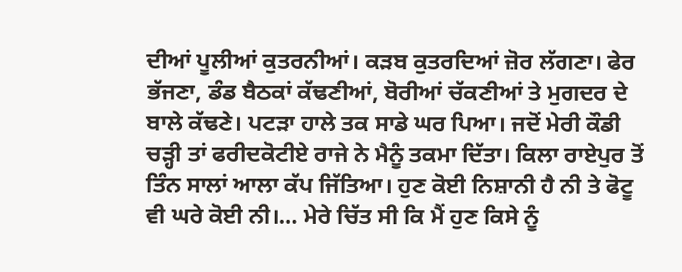ਦੀਆਂ ਪੂਲੀਆਂ ਕੁਤਰਨੀਆਂ। ਕੜਬ ਕੁਤਰਦਿਆਂ ਜ਼ੋਰ ਲੱਗਣਾ। ਫੇਰ ਭੱਜਣਾ, ਡੰਡ ਬੈਠਕਾਂ ਕੱਢਣੀਆਂ, ਬੋਰੀਆਂ ਚੱਕਣੀਆਂ ਤੇ ਮੁਗਦਰ ਦੇ ਬਾਲੇ ਕੱਢਣੇ। ਪਟੜਾ ਹਾਲੇ ਤਕ ਸਾਡੇ ਘਰ ਪਿਆ। ਜਦੋਂ ਮੇਰੀ ਕੌਡੀ ਚੜ੍ਹੀ ਤਾਂ ਫਰੀਦਕੋਟੀਏ ਰਾਜੇ ਨੇ ਮੈਨੂੰ ਤਕਮਾ ਦਿੱਤਾ। ਕਿਲਾ ਰਾਏਪੁਰ ਤੋਂ ਤਿੰਨ ਸਾਲਾਂ ਆਲਾ ਕੱਪ ਜਿੱਤਿਆ। ਹੁਣ ਕੋਈ ਨਿਸ਼ਾਨੀ ਹੈ ਨੀ ਤੇ ਫੋਟੂ ਵੀ ਘਰੇ ਕੋਈ ਨੀ।… ਮੇਰੇ ਚਿੱਤ ਸੀ ਕਿ ਮੈਂ ਹੁਣ ਕਿਸੇ ਨੂੰ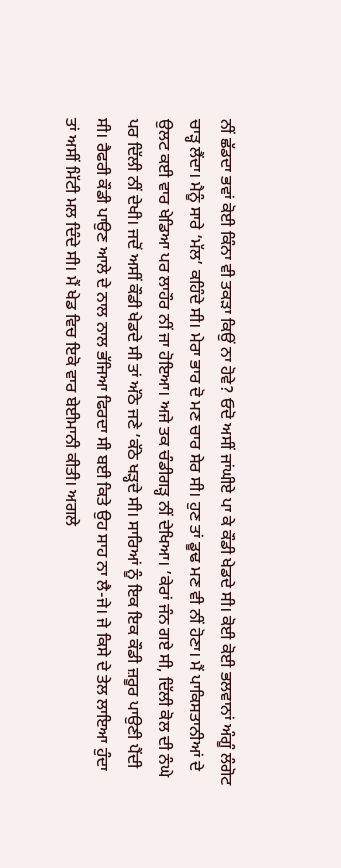ਨੀਂ ਛੱਡਦਾ ਭਵਾਂ ਕੋਈ ਕਿੰਨਾ ਵੀ ਤਕੜਾ ਕਿਉਂ ਨਾ ਹੋਵੇ? ਓਦੋ ਅਸੀਂ ਜਾਂਘੀਏ ਪਾ ਕੇ ਕੌਡੀ ਖੇਡਦੇ ਸੀ। ਕੋਈ ਕੋਈ ਭਲਵਾਨਾਂ ਅੰਗੂੰ ਲੰਗੋਟ ਚਾੜ੍ਹ ਲੈਂਦਾ। ਮੈਨੂੰ ਸਾਰੇ ‘ਮੱਲ’ ਕਹਿੰਦੇ ਸੀ। ਮੇਰਾ ਭਾਰ ਦੋ ਮਣ ਚਾਰ ਸੇਰ ਸੀ। ਹੁਣ ਤਾਂ ਡੂਢ ਮਣ ਵੀ ਨੀਂ ਹੋਣਾ। ਮੈਂ ਪਾਕਿਸਤਾਨੀਆਂ ਦੇ ਉਲਟ ਕਈ ਵਾਰ ਖੇਡਿਆ ਪਰ ਲਾਹੌਰ ਨੀਂ ਜਾ ਹੋਇਆ। ਅਜੇ ਤਕ ਚੰਡੀਗੜ੍ਹ ਨੀਂ ਦੇਖਿਆ। ’ਕੇਰਾਂ ਜੰਨ ਗਏ ਸੀ, ਦਿੱਲੀ ਕੋਲ ਦੀ ਨੰਘੇ ਪਰ ਦਿੱਲੀ ਨੀਂ ਦੇਖੀ। ਜਦੋਂ ਅਸੀਂ ਕੌਡੀ ਖੇਡਦੇ ਸੀ ਤਾਂ ਅੱਠੇ ਜਣੇ ’ਕੱਠੇ ਖੜ੍ਹਦੇ ਸੀ। ਸਾਰਿਆਂ ਨੂੰ ਇਕ ਇਕ ਕੌਡੀ ਜ਼ਰੂਰ ਪਾਉਣੀ ਪੈਂਦੀ ਸੀ। ਰੈਫਰੀ ਕੌਡੀ ਪਾਉਣ ਆਲੇ ਦੇ ਨਾਲ ਨਾਲ ਭੱਜਿਆ ਫਿਰਦਾ ਸੀ ਬਈ ਕਿਤੇ ਉਹ ਸਾਹ ਨਾ ਲੈ-ਜੇ। ਜੇ ਕਿਸੇ ਦੇ ਤੇਲ ਲਾਇਆ ਹੁੰਦਾ ਤਾਂ ਅਸੀਂ ਮਿੱਟੀ ਮਲ ਦਿੰਦੇ ਸੀ। ਮੈਂ ਖੇਡ ਵਿਚ ਇਕੋ ਵਾਰ ਬੇਈਮਾਨੀ ਕੀਤੀ। ਅਗਲੇ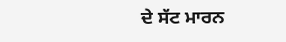ਦੇ ਸੱਟ ਮਾਰਨ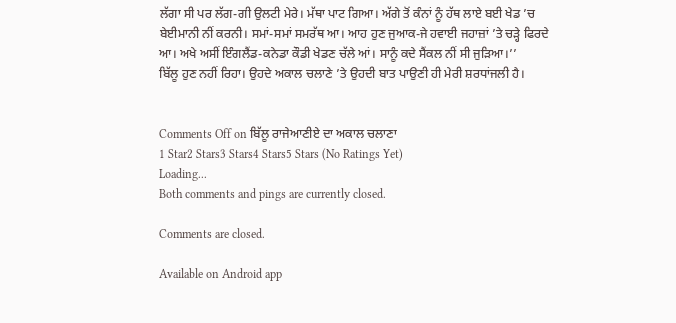ਲੱਗਾ ਸੀ ਪਰ ਲੱਗ-ਗੀ ਉਲਟੀ ਮੇਰੇ। ਮੱਥਾ ਪਾਟ ਗਿਆ। ਅੱਗੇ ਤੋਂ ਕੰਨਾਂ ਨੂੰ ਹੱਥ ਲਾਏ ਬਈ ਖੇਡ ’ਚ ਬੇਈਮਾਨੀ ਨੀਂ ਕਰਨੀ। ਸਮਾਂ-ਸਮਾਂ ਸਮਰੱਥ ਆ। ਆਹ ਹੁਣ ਜੁਆਕ-ਜੇ ਹਵਾਈ ਜਹਾਜ਼ਾਂ ’ਤੇ ਚੜ੍ਹੇ ਫਿਰਦੇ ਆ। ਅਖੇ ਅਸੀਂ ਇੰਗਲੈਂਡ-ਕਨੇਡਾ ਕੌਡੀ ਖੇਡਣ ਚੱਲੇ ਆਂ। ਸਾਨੂੰ ਕਦੇ ਸੈਂਕਲ ਨੀਂ ਸੀ ਜੁੜਿਆ।’’
ਬਿੱਲੂ ਹੁਣ ਨਹੀਂ ਰਿਹਾ। ਉਹਦੇ ਅਕਾਲ ਚਲਾਣੇ ’ਤੇ ਉਹਦੀ ਬਾਤ ਪਾਉਣੀ ਹੀ ਮੇਰੀ ਸ਼ਰਧਾਂਜਲੀ ਹੈ।


Comments Off on ਬਿੱਲੂ ਰਾਜੇਆਣੀਏ ਦਾ ਅਕਾਲ ਚਲਾਣਾ
1 Star2 Stars3 Stars4 Stars5 Stars (No Ratings Yet)
Loading...
Both comments and pings are currently closed.

Comments are closed.

Available on Android app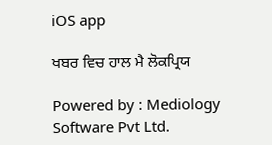iOS app

ਖਬਰ ਵਿਚ ਹਾਲ ਮੈ ਲੋਕਪ੍ਰਿਯ

Powered by : Mediology Software Pvt Ltd.